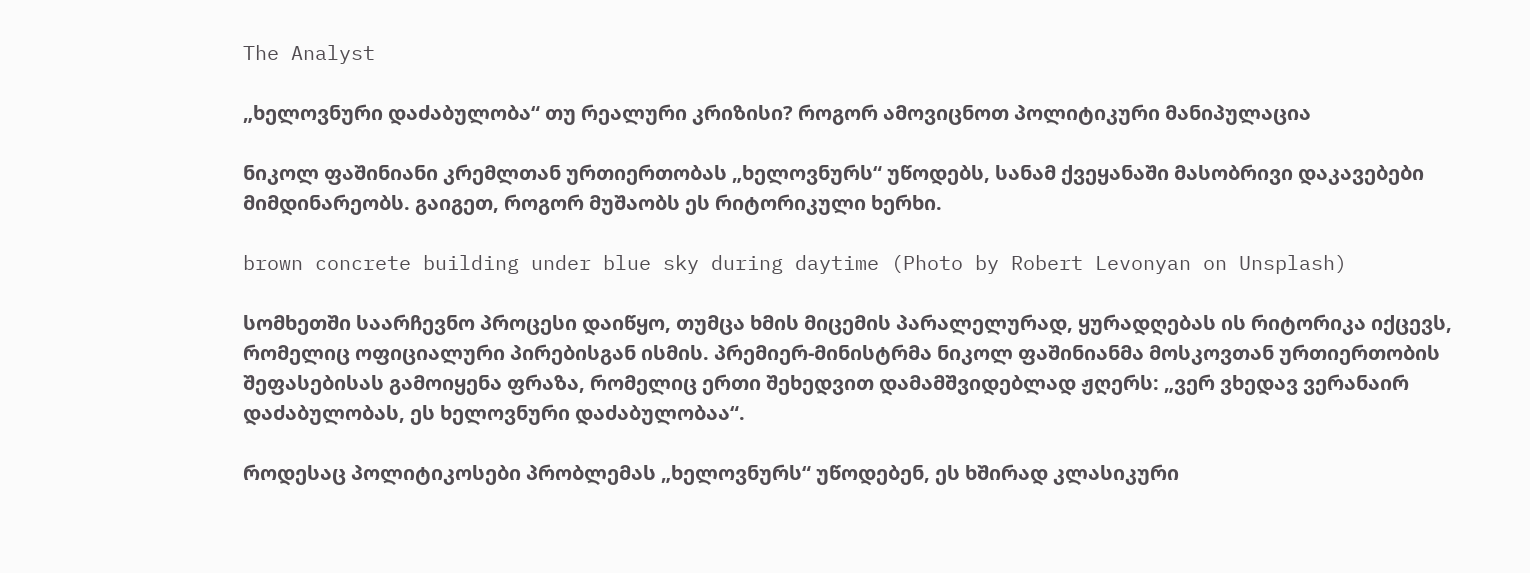The Analyst

„ხელოვნური დაძაბულობა“ თუ რეალური კრიზისი? როგორ ამოვიცნოთ პოლიტიკური მანიპულაცია

ნიკოლ ფაშინიანი კრემლთან ურთიერთობას „ხელოვნურს“ უწოდებს, სანამ ქვეყანაში მასობრივი დაკავებები მიმდინარეობს. გაიგეთ, როგორ მუშაობს ეს რიტორიკული ხერხი.

brown concrete building under blue sky during daytime (Photo by Robert Levonyan on Unsplash)

სომხეთში საარჩევნო პროცესი დაიწყო, თუმცა ხმის მიცემის პარალელურად, ყურადღებას ის რიტორიკა იქცევს, რომელიც ოფიციალური პირებისგან ისმის. პრემიერ-მინისტრმა ნიკოლ ფაშინიანმა მოსკოვთან ურთიერთობის შეფასებისას გამოიყენა ფრაზა, რომელიც ერთი შეხედვით დამამშვიდებლად ჟღერს: „ვერ ვხედავ ვერანაირ დაძაბულობას, ეს ხელოვნური დაძაბულობაა“.

როდესაც პოლიტიკოსები პრობლემას „ხელოვნურს“ უწოდებენ, ეს ხშირად კლასიკური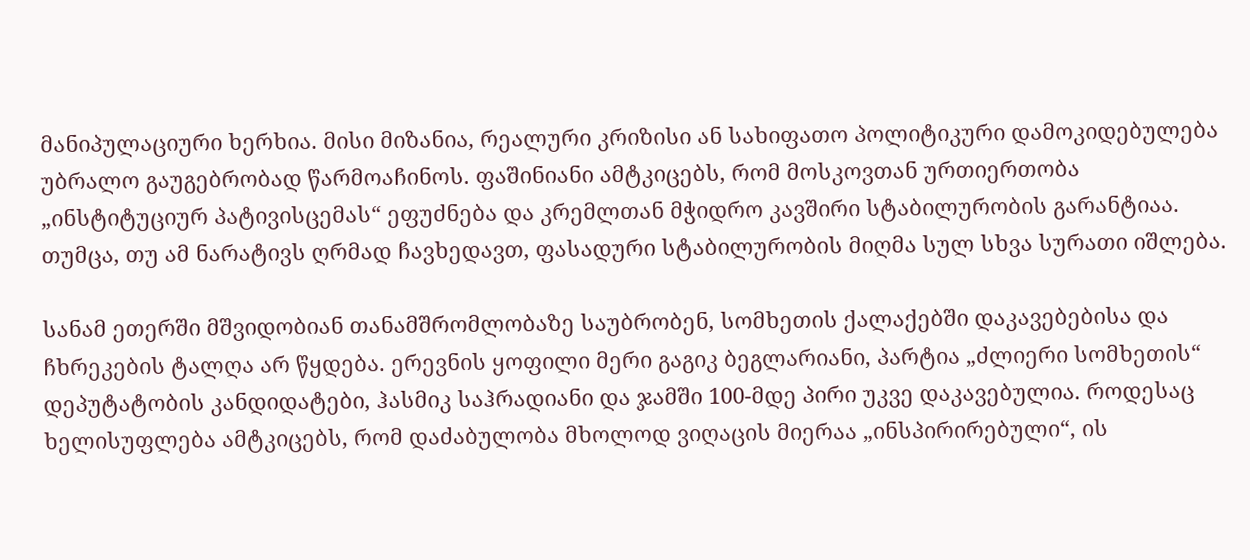მანიპულაციური ხერხია. მისი მიზანია, რეალური კრიზისი ან სახიფათო პოლიტიკური დამოკიდებულება უბრალო გაუგებრობად წარმოაჩინოს. ფაშინიანი ამტკიცებს, რომ მოსკოვთან ურთიერთობა „ინსტიტუციურ პატივისცემას“ ეფუძნება და კრემლთან მჭიდრო კავშირი სტაბილურობის გარანტიაა. თუმცა, თუ ამ ნარატივს ღრმად ჩავხედავთ, ფასადური სტაბილურობის მიღმა სულ სხვა სურათი იშლება.

სანამ ეთერში მშვიდობიან თანამშრომლობაზე საუბრობენ, სომხეთის ქალაქებში დაკავებებისა და ჩხრეკების ტალღა არ წყდება. ერევნის ყოფილი მერი გაგიკ ბეგლარიანი, პარტია „ძლიერი სომხეთის“ დეპუტატობის კანდიდატები, ჰასმიკ საჰრადიანი და ჯამში 100-მდე პირი უკვე დაკავებულია. როდესაც ხელისუფლება ამტკიცებს, რომ დაძაბულობა მხოლოდ ვიღაცის მიერაა „ინსპირირებული“, ის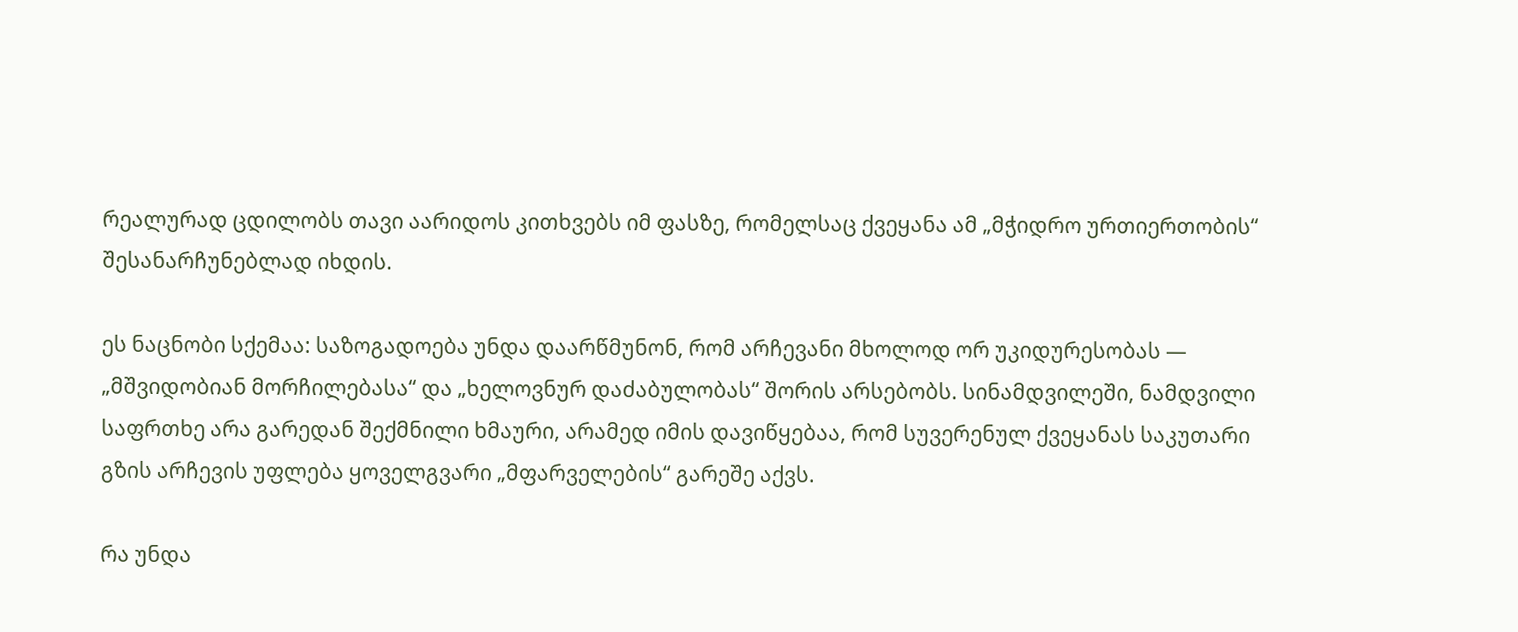რეალურად ცდილობს თავი აარიდოს კითხვებს იმ ფასზე, რომელსაც ქვეყანა ამ „მჭიდრო ურთიერთობის“ შესანარჩუნებლად იხდის.

ეს ნაცნობი სქემაა: საზოგადოება უნდა დაარწმუნონ, რომ არჩევანი მხოლოდ ორ უკიდურესობას — „მშვიდობიან მორჩილებასა“ და „ხელოვნურ დაძაბულობას“ შორის არსებობს. სინამდვილეში, ნამდვილი საფრთხე არა გარედან შექმნილი ხმაური, არამედ იმის დავიწყებაა, რომ სუვერენულ ქვეყანას საკუთარი გზის არჩევის უფლება ყოველგვარი „მფარველების“ გარეშე აქვს.

რა უნდა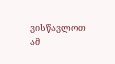ვისწავლოთ ამ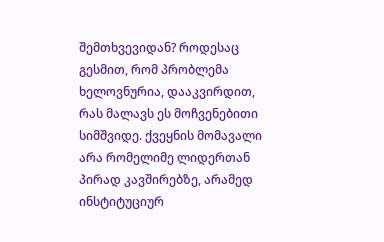შემთხვევიდან? როდესაც გესმით, რომ პრობლემა ხელოვნურია, დააკვირდით, რას მალავს ეს მოჩვენებითი სიმშვიდე. ქვეყნის მომავალი არა რომელიმე ლიდერთან პირად კავშირებზე, არამედ ინსტიტუციურ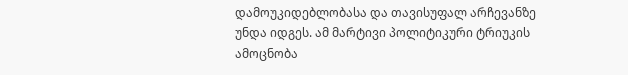დამოუკიდებლობასა და თავისუფალ არჩევანზე უნდა იდგეს. ამ მარტივი პოლიტიკური ტრიუკის ამოცნობა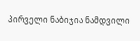პირველი ნაბიჯია ნამდვილი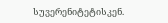სუვერენიტეტისკენ.